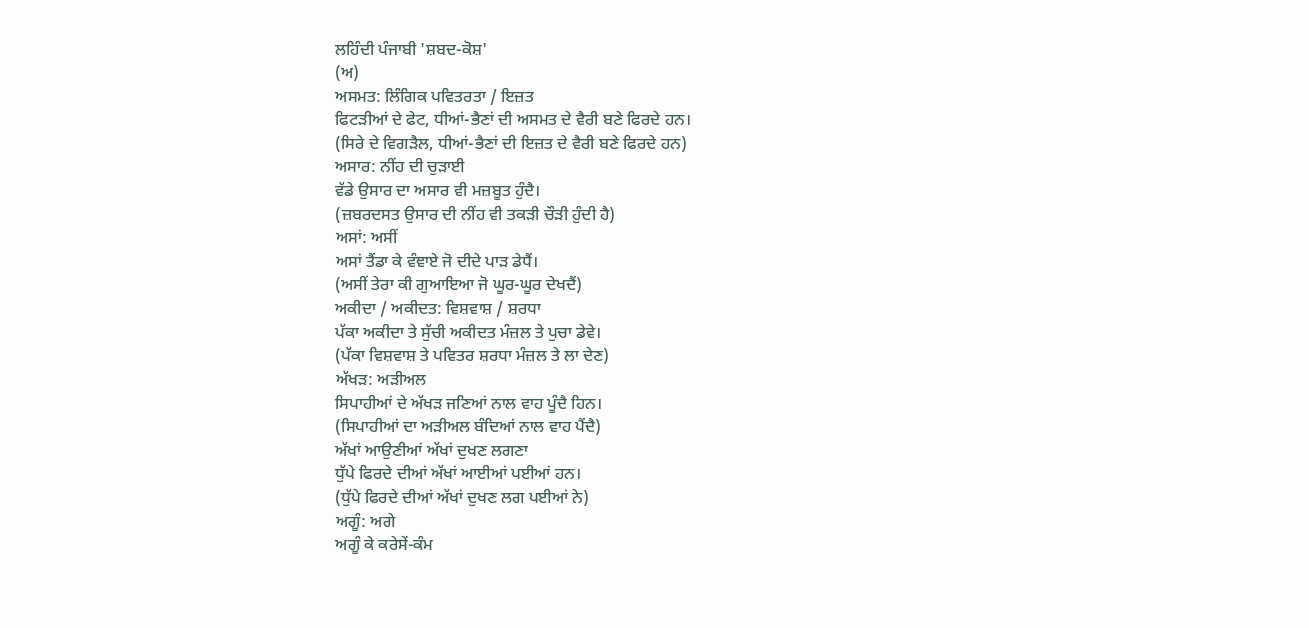ਲਹਿੰਦੀ ਪੰਜਾਬੀ 'ਸ਼ਬਦ-ਕੋਸ਼'
(ਅ)
ਅਸਮਤ: ਲਿੰਗਿਕ ਪਵਿਤਰਤਾ / ਇਜ਼ਤ
ਫਿਟੜੀਆਂ ਦੇ ਫੇਟ, ਧੀਆਂ-ਭੈਣਾਂ ਦੀ ਅਸਮਤ ਦੇ ਵੈਰੀ ਬਣੇ ਫਿਰਦੇ ਹਨ।
(ਸਿਰੇ ਦੇ ਵਿਗੜੈਲ, ਧੀਆਂ-ਭੈਣਾਂ ਦੀ ਇਜ਼ਤ ਦੇ ਵੈਰੀ ਬਣੇ ਫਿਰਦੇ ਹਨ)
ਅਸਾਰ: ਨੀਂਹ ਦੀ ਚੁੜਾਈ
ਵੱਡੇ ਉਸਾਰ ਦਾ ਅਸਾਰ ਵੀ ਮਜ਼ਬੂਤ ਹੁੰਦੈ।
(ਜ਼ਬਰਦਸਤ ਉਸਾਰ ਦੀ ਨੀਂਹ ਵੀ ਤਕੜੀ ਚੌੜੀ ਹੁੰਦੀ ਹੈ)
ਅਸਾਂ: ਅਸੀਂ
ਅਸਾਂ ਤੈਂਡਾ ਕੇ ਵੰਞਾਏ ਜੋ ਦੀਦੇ ਪਾੜ ਡੇਧੈਂ।
(ਅਸੀਂ ਤੇਰਾ ਕੀ ਗੁਆਇਆ ਜੋ ਘੂਰ-ਘੂਰ ਦੇਖਦੈਂ)
ਅਕੀਦਾ / ਅਕੀਦਤ: ਵਿਸ਼ਵਾਸ਼ / ਸ਼ਰਧਾ
ਪੱਕਾ ਅਕੀਦਾ ਤੇ ਸੁੱਚੀ ਅਕੀਦਤ ਮੰਜ਼ਲ ਤੇ ਪੁਚਾ ਡੇਵੇ।
(ਪੱਕਾ ਵਿਸ਼ਵਾਸ਼ ਤੇ ਪਵਿਤਰ ਸ਼ਰਧਾ ਮੰਜ਼ਲ ਤੇ ਲਾ ਦੇਣ)
ਅੱਖੜ: ਅੜੀਅਲ
ਸਿਪਾਹੀਆਂ ਦੇ ਅੱਖੜ ਜਣਿਆਂ ਨਾਲ ਵਾਹ ਪੂੰਦੈ ਹਿਨ।
(ਸਿਪਾਹੀਆਂ ਦਾ ਅੜੀਅਲ ਬੰਦਿਆਂ ਨਾਲ ਵਾਹ ਪੈਂਦੈ)
ਅੱਖਾਂ ਆਉਣੀਆਂ ਅੱਖਾਂ ਦੁਖਣ ਲਗਣਾ
ਧੁੱਪੇ ਫਿਰਦੇ ਦੀਆਂ ਅੱਖਾਂ ਆਈਆਂ ਪਈਆਂ ਹਨ।
(ਧੁੱਪੇ ਫਿਰਦੇ ਦੀਆਂ ਅੱਖਾਂ ਦੁਖਣ ਲਗ ਪਈਆਂ ਨੇ)
ਅਗੂੰ: ਅਗੇ
ਅਗੂੰ ਕੇ ਕਰੇਸੇਂ-ਕੰਮ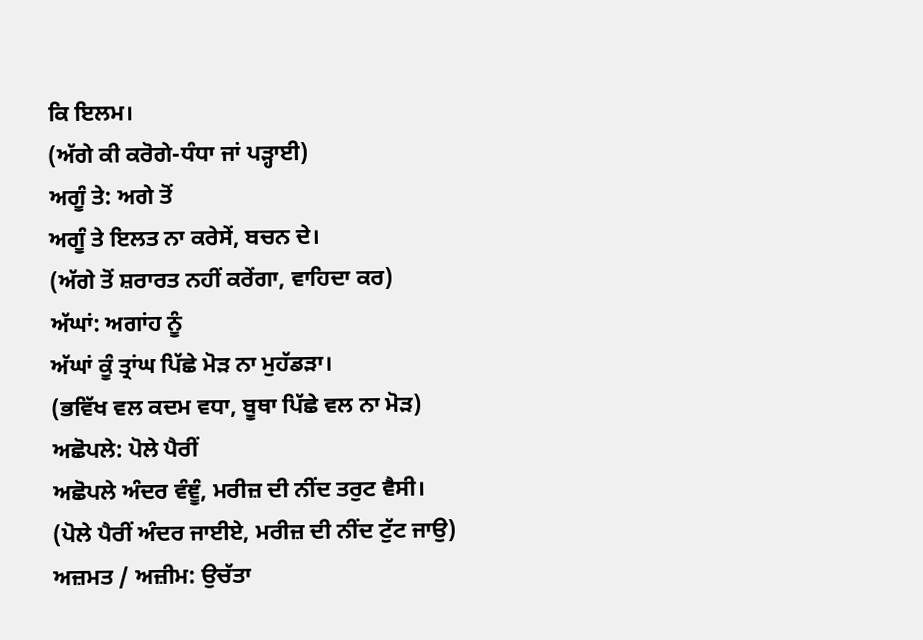ਕਿ ਇਲਮ।
(ਅੱਗੇ ਕੀ ਕਰੋਗੇ-ਧੰਧਾ ਜਾਂ ਪੜ੍ਹਾਈ)
ਅਗੂੰ ਤੇ: ਅਗੇ ਤੋਂ
ਅਗੂੰ ਤੇ ਇਲਤ ਨਾ ਕਰੇਸੇਂ, ਬਚਨ ਦੇ।
(ਅੱਗੇ ਤੋਂ ਸ਼ਰਾਰਤ ਨਹੀਂ ਕਰੇਂਗਾ, ਵਾਹਿਦਾ ਕਰ)
ਅੱਘਾਂ: ਅਗਾਂਹ ਨੂੰ
ਅੱਘਾਂ ਕੂੰ ਤ੍ਰਾਂਘ ਪਿੱਛੇ ਮੋੜ ਨਾ ਮੁਹੱਡੜਾ।
(ਭਵਿੱਖ ਵਲ ਕਦਮ ਵਧਾ, ਬੂਥਾ ਪਿੱਛੇ ਵਲ ਨਾ ਮੋੜ)
ਅਛੋਪਲੇ: ਪੋਲੇ ਪੈਰੀਂ
ਅਛੋਪਲੇ ਅੰਦਰ ਵੰਞੂੰ, ਮਰੀਜ਼ ਦੀ ਨੀਂਦ ਤਰੁਟ ਵੈਸੀ।
(ਪੋਲੇ ਪੈਰੀਂ ਅੰਦਰ ਜਾਈਏ, ਮਰੀਜ਼ ਦੀ ਨੀਂਦ ਟੁੱਟ ਜਾਉ)
ਅਜ਼ਮਤ / ਅਜ਼ੀਮ: ਉਚੱਤਾ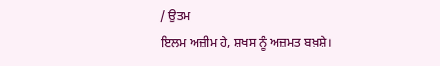/ ਉਤਮ
ਇਲਮ ਅਜ਼ੀਮ ਹੇ, ਸ਼ਖਸ ਨੂੰ ਅਜ਼ਮਤ ਬਖ਼ਸ਼ੇ।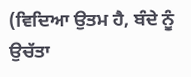(ਵਿਦਿਆ ਉਤਮ ਹੈ, ਬੰਦੇ ਨੂੰ ਉਚੱਤਾ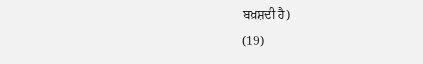ਬਖ਼ਸ਼ਦੀ ਹੈ)
(19)